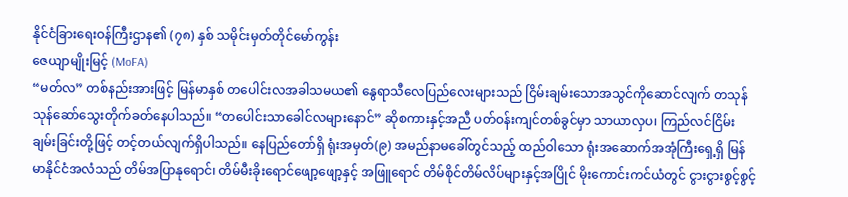နိုင်ငံခြားရေးဝန်ကြီးဌာန၏ (၇၈) နှစ် သမိုင်းမှတ်တိုင်မော်ကွန်း
ဇေယျာမျိုးမြင့် (MoFA)
“မတ်လ” တစ်နည်းအားဖြင့် မြန်မာနှစ် တပေါင်းလအခါသမယ၏ နွေရာသီလေပြည်လေးများသည် ငြိမ်းချမ်းသောအသွင်ကိုဆောင်လျက် တသုန်သုန်ဆော်သွေးတိုက်ခတ်နေပါသည်။ “တပေါင်းသာခေါင်လများနောင်” ဆိုစကားနှင့်အညီ ပတ်ဝန်းကျင်တစ်ခွင်မှာ သာယာလှပ၊ ကြည်လင်ငြိမ်းချမ်းခြင်းတို့ဖြင့် တင့်တယ်လျက်ရှိပါသည်။ နေပြည်တော်ရှိ ရုံးအမှတ်(၉) အမည်နာမခေါ်တွင်သည့် ထည်ဝါသော ရုံးအဆောက်အအုံကြီးရှေ့ရှိ မြန်မာနိုင်ငံအလံသည် တိမ်အပြာနုရောင်၊ တိမ်မီးခိုးရောင်ဖျော့ဖျော့နှင့် အဖြူရောင် တိမ်စိုင်တိမ်လိပ်များနှင့်အပြိုင် မိုးကောင်းကင်ယံတွင် ငွားငွားစွင့်စွင့်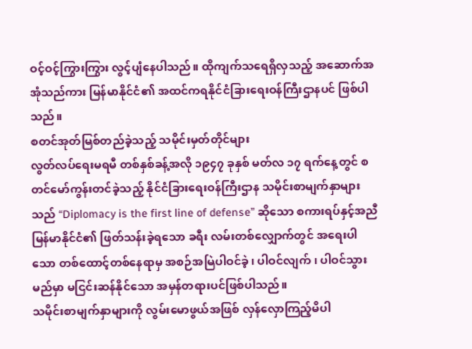ဝင့်ဝင့်ကြွားကြွား လွင့်ပျံနေပါသည်။ ထိုကျက်သရေရှိလှသည့် အဆောက်အအုံသည်ကား မြန်မာနိုင်ငံ၏ အထင်ကရနိုင်ငံခြားရေးဝန်ကြီးဌာနပင် ဖြစ်ပါသည်။
စတင်အုတ်မြစ်တည်ခဲ့သည့် သမိုင်းမှတ်တိုင်များ
လွတ်လပ်ရေးမရမီ တစ်နှစ်ခန့်အလို ၁၉၄၇ ခုနှစ် မတ်လ ၁၇ ရက်နေ့တွင် စတင်မော်ကွန်းတင်ခဲ့သည့် နိုင်ငံခြားရေးဝန်ကြီးဌာန သမိုင်းစာမျက်နှာများသည် “Diplomacy is the first line of defense” ဆိုသော စကားရပ်နှင့်အညီ မြန်မာနိုင်ငံ၏ ဖြတ်သန်းခဲ့ရသော ခရီး လမ်းတစ်လျှောက်တွင် အရေးပါသော တစ်ထောင့်တစ်နေရာမှ အစဉ်အမြဲပါဝင်ခဲ့၊ ပါဝင်လျက်၊ ပါဝင်သွားမည်မှာ မငြင်းဆန်နိုင်သော အမှန်တရားပင်ဖြစ်ပါသည်။
သမိုင်းစာမျက်နှာများကို လွမ်းမောဖွယ်အဖြစ် လှန်လှောကြည့်မိပါ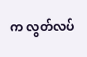က လွတ်လပ်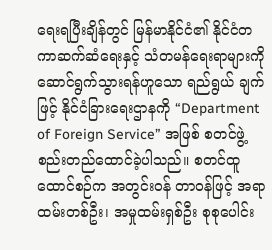ရေးရပြီးချိန်တွင် မြန်မာနိုင်ငံ၏ နိုင်ငံတကာဆက်ဆံရေးနှင့် သံတမန်ရေးရာများကို ဆောင်ရွက်သွားရန်ဟူသော ရည်ရွယ် ချက်ဖြင့် နိုင်ငံခြားရေးဌာနကို “Department of Foreign Service” အဖြစ် စတင်ဖွဲ့စည်းတည်ထောင်ခဲ့ပါသည်။ စတင်ထူထောင်စဉ်က အတွင်းဝန် တာဝန်ဖြင့် အရာထမ်းတစ်ဦး၊ အမှုထမ်းရှစ်ဦး စုစုပေါင်း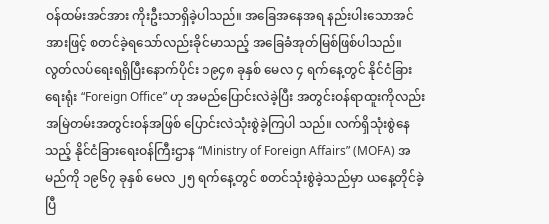ဝန်ထမ်းအင်အား ကိုးဦးသာရှိခဲ့ပါသည်။ အခြေအနေအရ နည်းပါးသောအင်အားဖြင့် စတင်ခဲ့ရသော်လည်းခိုင်မာသည့် အခြေခံအုတ်မြစ်ဖြစ်ပါသည်။
လွတ်လပ်ရေးရရှိပြီးနောက်ပိုင်း ၁၉၄၈ ခုနှစ် မေလ ၄ ရက်နေ့တွင် နိုင်ငံခြားရေးရုံး “Foreign Office” ဟု အမည်ပြောင်းလဲခဲ့ပြီး အတွင်းဝန်ရာထူးကိုလည်း အမြဲတမ်းအတွင်းဝန်အဖြစ် ပြောင်းလဲသုံးစွဲခဲ့ကြပါ သည်။ လက်ရှိသုံးစွဲနေသည့် နိုင်ငံခြားရေးဝန်ကြီးဌာန “Ministry of Foreign Affairs” (MOFA) အမည်ကို ၁၉၆၇ ခုနှစ် မေလ ၂၅ ရက်နေ့တွင် စတင်သုံးစွဲခဲ့သည်မှာ ယနေ့တိုင်ခဲ့ပြီ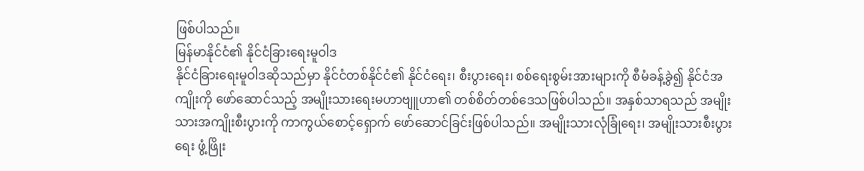ဖြစ်ပါသည်။
မြန်မာနိုင်ငံ၏ နိုင်ငံခြားရေးမူဝါဒ
နိုင်ငံခြားရေးမူဝါဒဆိုသည်မှာ နိုင်ငံတစ်နိုင်ငံ၏ နိုင်ငံရေး၊ စီးပွားရေး၊ စစ်ရေးစွမ်းအားများကို စီမံခန့်ခွဲ၍ နိုင်ငံအကျိုးကို ဖော်ဆောင်သည့် အမျိုးသားရေးမဟာဗျူဟာ၏ တစ်စိတ်တစ်ဒေသဖြစ်ပါသည်။ အနှစ်သာရသည် အမျိုးသားအကျိုးစီးပွားကို ကာကွယ်စောင့်ရှောက် ဖော်ဆောင်ခြင်းဖြစ်ပါသည်။ အမျိုးသားလုံခြုံရေး၊ အမျိုးသားစီးပွားရေး ဖွံ့ဖြိုး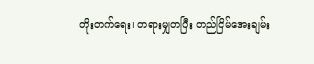တိုးတက်ရေး၊ တရားမျှတပြီး တည်ငြိမ်အေးချမ်း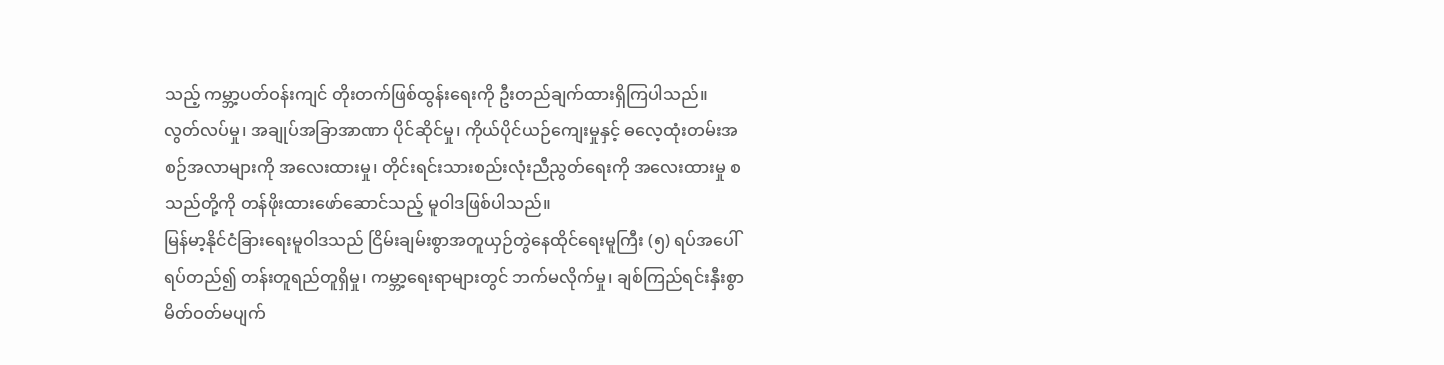သည့် ကမ္ဘာ့ပတ်ဝန်းကျင် တိုးတက်ဖြစ်ထွန်းရေးကို ဦးတည်ချက်ထားရှိကြပါသည်။ လွတ်လပ်မှု၊ အချုပ်အခြာအာဏာ ပိုင်ဆိုင်မှု၊ ကိုယ်ပိုင်ယဉ်ကျေးမှုနှင့် ဓလေ့ထုံးတမ်းအစဉ်အလာများကို အလေးထားမှု၊ တိုင်းရင်းသားစည်းလုံးညီညွတ်ရေးကို အလေးထားမှု စသည်တို့ကို တန်ဖိုးထားဖော်ဆောင်သည့် မူဝါဒဖြစ်ပါသည်။
မြန်မာ့နိုင်ငံခြားရေးမူဝါဒသည် ငြိမ်းချမ်းစွာအတူယှဉ်တွဲနေထိုင်ရေးမူကြီး (၅) ရပ်အပေါ်ရပ်တည်၍ တန်းတူရည်တူရှိမှု၊ ကမ္ဘာ့ရေးရာများတွင် ဘက်မလိုက်မှု၊ ချစ်ကြည်ရင်းနှီးစွာ မိတ်ဝတ်မပျက်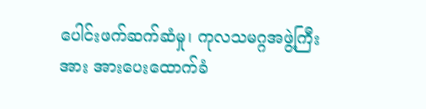ပေါင်းဖက်ဆက်ဆံမှု၊ ကုလသမဂ္ဂအဖွဲ့ကြီးအား အားပေးထောက်ခံ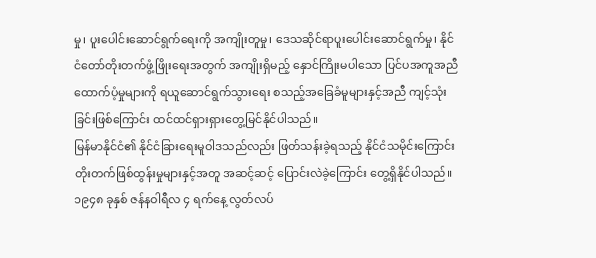မှု၊ ပူးပေါင်းဆောင်ရွက်ရေးကို အကျိုးတူမှု၊ ဒေသဆိုင်ရာပူးပေါင်းဆောင်ရွက်မှု၊ နိုင်ငံတော်တိုးတက်ဖွံ့ဖြိုးရေးအတွက် အကျိုးရှိမည့် နှောင်ကြိုးမပါသော ပြင်ပအကူအညီ ထောက်ပံ့မှုများကို ရယူဆောင်ရွက်သွားရေး စသည့်အခြေခံမူများနှင့်အညီ ကျင့်သုံးခြင်းဖြစ်ကြောင်း ထင်ထင်ရှားရှားတွေ့မြင်နိုင်ပါသည်။
မြန်မာနိုင်ငံ၏ နိုင်ငံခြားရေးမူဝါဒသည်လည်း ဖြတ်သန်းခဲ့ရသည့် နိုင်ငံသမိုင်းကြောင်း တိုးတက်ဖြစ်ထွန်းမှုများနှင့်အတူ အဆင့်ဆင့် ပြောင်းလဲခဲ့ကြောင်း တွေ့ရှိနိုင်ပါသည်။ ၁၉၄၈ ခုနှစ် ဇန်နဝါရီလ ၄ ရက်နေ့ လွတ်လပ်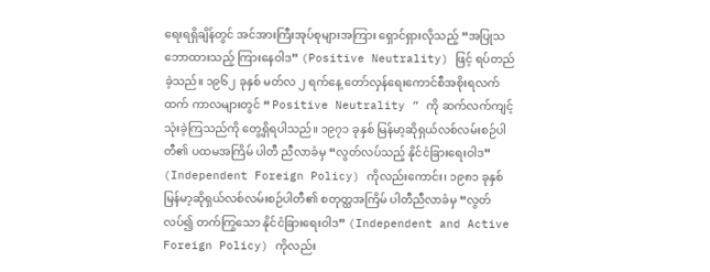ရေးရရှိချိန်တွင် အင်အားကြီးအုပ်စုများအကြား ရှောင်ရှားလိုသည့် “အပြုသဘောထားသည့် ကြားနေဝါဒ” (Positive Neutrality) ဖြင့် ရပ်တည်ခဲ့သည်။ ၁၉၆၂ ခုနှစ် မတ်လ ၂ ရက်နေ့ တော်လှန်ရေးကောင်စီအစိုးရလက်ထက် ကာလများတွင် “ Positive Neutrality ” ကို ဆက်လက်ကျင့်သုံးခဲ့ကြသည်ကို တွေ့ရှိရပါသည်။ ၁၉၇၁ ခုနှစ် မြန်မာ့ဆိုရှယ်လစ်လမ်းစဉ်ပါတီ၏ ပထမအကြိမ် ပါတီ ညီလာခံမှ “လွတ်လပ်သည့် နိုင်ငံခြားရေးဝါဒ” (Independent Foreign Policy) ကိုလည်းကောင်း၊ ၁၉၈၁ ခုနှစ် မြန်မာ့ဆိုရှယ်လစ်လမ်းစဉ်ပါတီ၏ စတုတ္ထအကြိမ် ပါတီညီလာခံမှ “လွတ်လပ်၍ တက်ကြွသော နိုင်ငံခြားရေးဝါဒ” (Independent and Active Foreign Policy) ကိုလည်း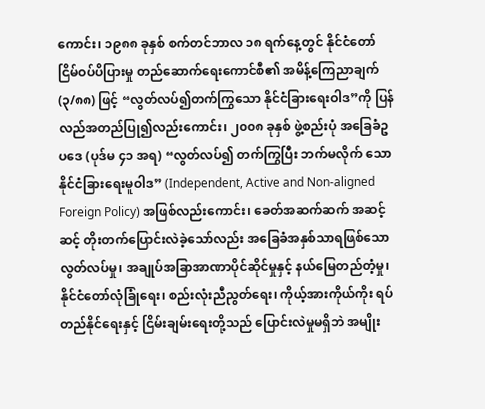ကောင်း၊ ၁၉၈၈ ခုနှစ် စက်တင်ဘာလ ၁၈ ရက်နေ့တွင် နိုင်ငံတော်ငြိမ်ဝပ်ပိပြားမှု တည်ဆောက်ရေးကောင်စီ၏ အမိန့်ကြေညာချက် (၃/၈၈) ဖြင့် “လွတ်လပ်၍တက်ကြွသော နိုင်ငံခြားရေးဝါဒ”ကို ပြန်လည်အတည်ပြု၍လည်းကောင်း၊ ၂၀၀၈ ခုနှစ် ဖွဲ့စည်းပုံ အခြေခံဥပဒေ (ပုဒ်မ ၄၁ အရ) “လွတ်လပ်၍ တက်ကြွပြီး ဘက်မလိုက် သော နိုင်ငံခြားရေးမူဝါဒ” (Independent, Active and Non-aligned Foreign Policy) အဖြစ်လည်းကောင်း၊ ခေတ်အဆက်ဆက် အဆင့်ဆင့် တိုးတက်ပြောင်းလဲခဲ့သော်လည်း အခြေခံအနှစ်သာရဖြစ်သော လွတ်လပ်မှု၊ အချုပ်အခြာအာဏာပိုင်ဆိုင်မှုနှင့် နယ်မြေတည်တံ့မှု၊ နိုင်ငံတော်လုံခြုံရေး၊ စည်းလုံးညီညွတ်ရေး၊ ကိုယ့်အားကိုယ်ကိုး ရပ်တည်နိုင်ရေးနှင့် ငြိမ်းချမ်းရေးတို့သည် ပြောင်းလဲမှုမရှိဘဲ အမျိုး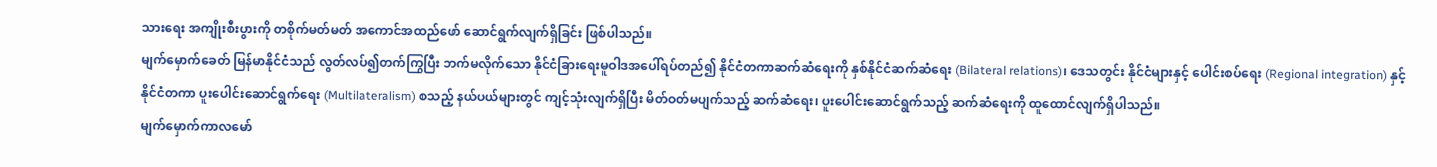သားရေး အကျိုးစီးပွားကို တစိုက်မတ်မတ် အကောင်အထည်ဖော် ဆောင်ရွက်လျက်ရှိခြင်း ဖြစ်ပါသည်။
မျက်မှောက်ခေတ် မြန်မာနိုင်ငံသည် လွတ်လပ်၍တက်ကြွပြီး ဘက်မလိုက်သော နိုင်ငံခြားရေးမူဝါဒအပေါ်ရပ်တည်၍ နိုင်ငံတကာဆက်ဆံရေးကို နှစ်နိုင်ငံဆက်ဆံရေး (Bilateral relations)၊ ဒေသတွင်း နိုင်ငံများနှင့် ပေါင်းစပ်ရေး (Regional integration) နှင့် နိုင်ငံတကာ ပူးပေါင်းဆောင်ရွက်ရေး (Multilateralism) စသည့် နယ်ပယ်များတွင် ကျင့်သုံးလျက်ရှိပြီး မိတ်ဝတ်မပျက်သည့် ဆက်ဆံရေး၊ ပူးပေါင်းဆောင်ရွက်သည့် ဆက်ဆံရေးကို ထူထောင်လျက်ရှိပါသည်။
မျက်မှောက်ကာလမော်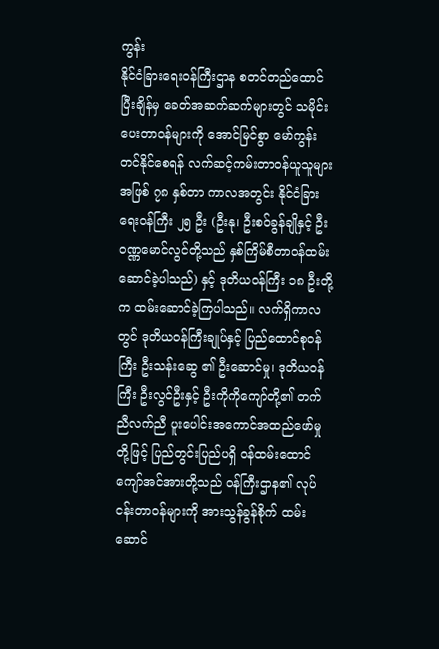ကွန်း
နိုင်ငံခြားရေးဝန်ကြီးဌာန စတင်တည်ထောင်ပြီးချိန်မှ ခေတ်အဆက်ဆက်များတွင် သမိုင်းပေးတာဝန်များကို အောင်မြင်စွာ မော်ကွန်းတင်နိုင်စေရန် လက်ဆင့်ကမ်းတာဝန်ယူသူများအဖြစ် ၇၈ နှစ်တာ ကာလအတွင်း နိုင်ငံခြားရေးဝန်ကြီး ၂၅ ဦး (ဦးနု၊ ဦးစဝ်ခွန်ချိုနှင့် ဦးဝဏ္ဏမောင်လွင်တို့သည် နှစ်ကြိမ်စီတာဝန်ထမ်းဆောင်ခဲ့ပါသည်) နှင့် ဒုတိယဝန်ကြီး ၁၈ ဦးတို့က ထမ်းဆောင်ခဲ့ကြပါသည်။ လက်ရှိကာလတွင် ဒုတိယဝန်ကြီးချုပ်နှင့် ပြည်ထောင်စုဝန်ကြီး ဦးသန်းဆွေ ၏ ဦးဆောင်မှု၊ ဒုတိယဝန်ကြီး ဦးလွင်ဦးနှင့် ဦးကိုကိုကျော်တို့၏ တက်ညီလက်ညီ ပူးပေါင်းအကောင်အထည်ဖော်မှုတို့ဖြင့် ပြည်တွင်းပြည်ပရှိ ဝန်ထမ်းထောင်ကျော်အင်အားတို့သည် ဝန်ကြီးဌာန၏ လုပ်ငန်းတာဝန်များကို အားသွန်ခွန်စိုက် ထမ်းဆောင်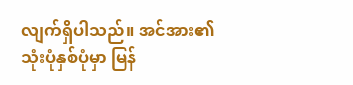လျက်ရှိပါသည်။ အင်အား၏သုံးပုံနှစ်ပုံမှာ မြန်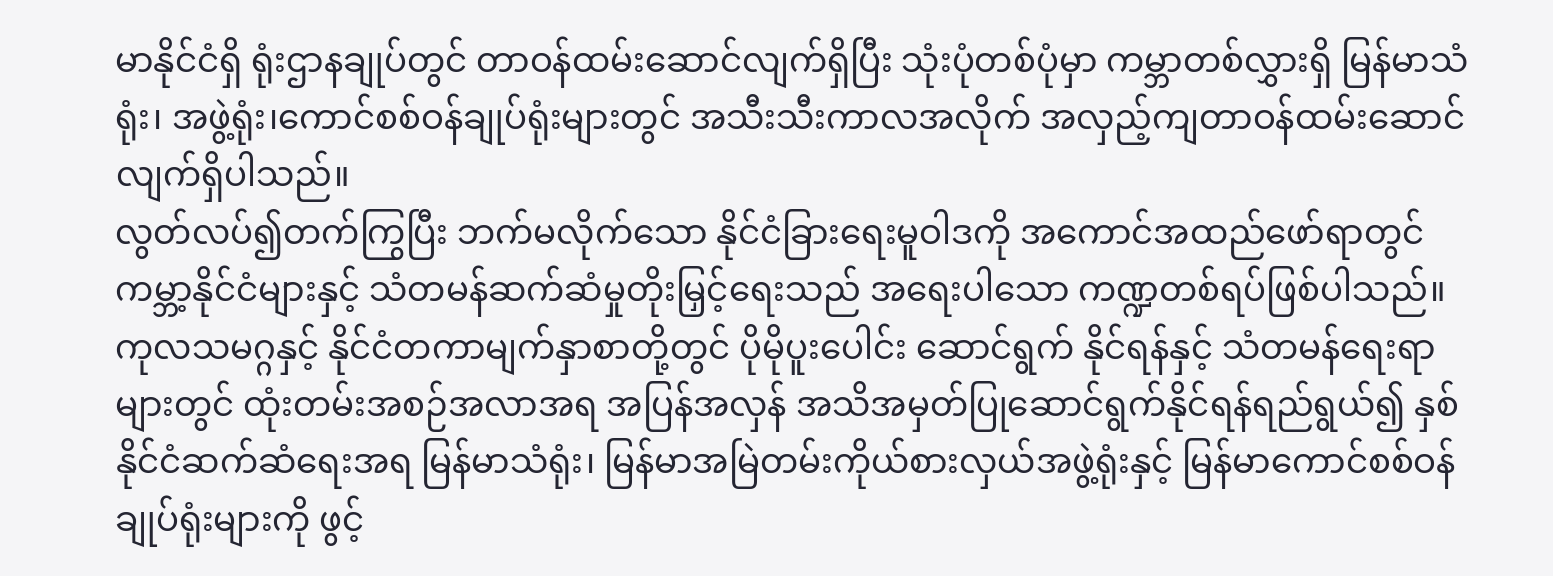မာနိုင်ငံရှိ ရုံးဌာနချုပ်တွင် တာဝန်ထမ်းဆောင်လျက်ရှိပြီး သုံးပုံတစ်ပုံမှာ ကမ္ဘာတစ်လွှားရှိ မြန်မာသံရုံး၊ အဖွဲ့ရုံး၊ကောင်စစ်ဝန်ချုပ်ရုံးများတွင် အသီးသီးကာလအလိုက် အလှည့်ကျတာဝန်ထမ်းဆောင် လျက်ရှိပါသည်။
လွတ်လပ်၍တက်ကြွပြီး ဘက်မလိုက်သော နိုင်ငံခြားရေးမူဝါဒကို အကောင်အထည်ဖော်ရာတွင် ကမ္ဘာ့နိုင်ငံများနှင့် သံတမန်ဆက်ဆံမှုတိုးမြှင့်ရေးသည် အရေးပါသော ကဏ္ဍတစ်ရပ်ဖြစ်ပါသည်။ ကုလသမဂ္ဂနှင့် နိုင်ငံတကာမျက်နှာစာတို့တွင် ပိုမိုပူးပေါင်း ဆောင်ရွက် နိုင်ရန်နှင့် သံတမန်ရေးရာများတွင် ထုံးတမ်းအစဉ်အလာအရ အပြန်အလှန် အသိအမှတ်ပြုဆောင်ရွက်နိုင်ရန်ရည်ရွယ်၍ နှစ်နိုင်ငံဆက်ဆံရေးအရ မြန်မာသံရုံး၊ မြန်မာအမြဲတမ်းကိုယ်စားလှယ်အဖွဲ့ရုံးနှင့် မြန်မာကောင်စစ်ဝန်ချုပ်ရုံးများကို ဖွင့်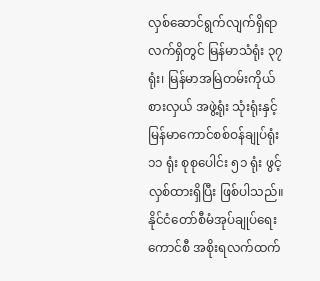လှစ်ဆောင်ရွက်လျက်ရှိရာ လက်ရှိတွင် မြန်မာသံရုံး ၃၇ ရုံး၊ မြန်မာအမြဲတမ်းကိုယ်စားလှယ် အဖွဲ့ရုံး သုံးရုံးနှင့် မြန်မာကောင်စစ်ဝန်ချုပ်ရုံး ၁၁ ရုံး စုစုပေါင်း ၅၁ ရုံး ဖွင့်လှစ်ထားရှိပြီး ဖြစ်ပါသည်။ နိုင်ငံတော်စီမံအုပ်ချုပ်ရေးကောင်စီ အစိုးရလက်ထက်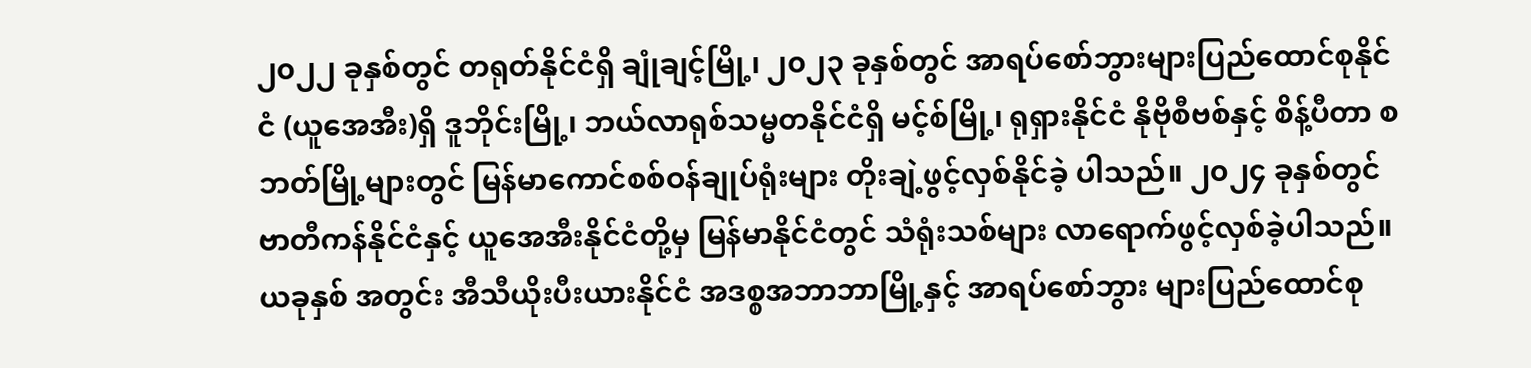၂၀၂၂ ခုနှစ်တွင် တရုတ်နိုင်ငံရှိ ချုံချင့်မြို့၊ ၂၀၂၃ ခုနှစ်တွင် အာရပ်စော်ဘွားများပြည်ထောင်စုနိုင်ငံ (ယူအေအီး)ရှိ ဒူဘိုင်းမြို့၊ ဘယ်လာရုစ်သမ္မတနိုင်ငံရှိ မင့်စ်မြို့၊ ရုရှားနိုင်ငံ နိုဗိုစီဗစ်နှင့် စိန့်ပီတာ စဘတ်မြို့များတွင် မြန်မာကောင်စစ်ဝန်ချုပ်ရုံးများ တိုးချဲ့ဖွင့်လှစ်နိုင်ခဲ့ ပါသည်။ ၂၀၂၄ ခုနှစ်တွင် ဗာတီကန်နိုင်ငံနှင့် ယူအေအီးနိုင်ငံတို့မှ မြန်မာနိုင်ငံတွင် သံရုံးသစ်များ လာရောက်ဖွင့်လှစ်ခဲ့ပါသည်။ ယခုနှစ် အတွင်း အီသီယိုးပီးယားနိုင်ငံ အဒစ္စအဘာဘာမြို့နှင့် အာရပ်စော်ဘွား များပြည်ထောင်စု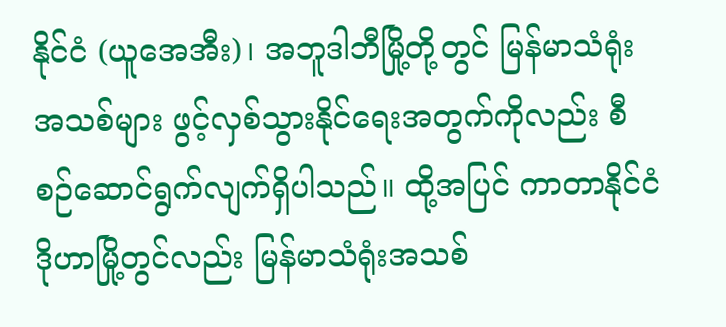နိုင်ငံ (ယူအေအီး)၊ အဘူဒါဘီမြို့တို့တွင် မြန်မာသံရုံးအသစ်များ ဖွင့်လှစ်သွားနိုင်ရေးအတွက်ကိုလည်း စီစဉ်ဆောင်ရွက်လျက်ရှိပါသည်။ ထို့အပြင် ကာတာနိုင်ငံဒိုဟာမြို့တွင်လည်း မြန်မာသံရုံးအသစ်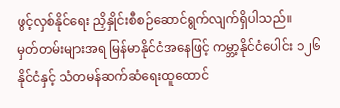ဖွင့်လှစ်နိုင်ရေး ညှိနှိုင်းစီစဉ်ဆောင်ရွက်လျက်ရှိပါသည်။
မှတ်တမ်းများအရ မြန်မာနိုင်ငံအနေဖြင့် ကမ္ဘာ့နိုင်ငံပေါင်း ၁၂၆ နိုင်ငံနှင့် သံတမန်ဆက်ဆံရေးထူထောင်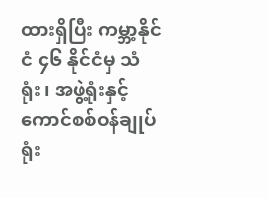ထားရှိပြီး ကမ္ဘာ့နိုင်ငံ ၄၆ နိုင်ငံမှ သံရုံး၊ အဖွဲ့ရုံးနှင့် ကောင်စစ်ဝန်ချုပ်ရုံး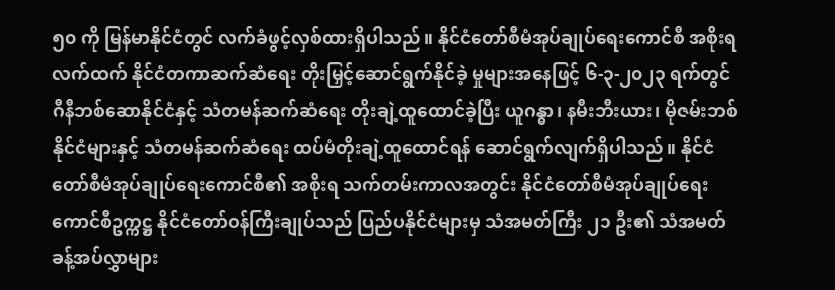၅၀ ကို မြန်မာနိုင်ငံတွင် လက်ခံဖွင့်လှစ်ထားရှိပါသည်။ နိုင်ငံတော်စီမံအုပ်ချုပ်ရေးကောင်စီ အစိုးရလက်ထက် နိုင်ငံတကာဆက်ဆံရေး တိုးမြှင့်ဆောင်ရွက်နိုင်ခဲ့ မှုများအနေဖြင့် ၆-၃-၂၀၂၃ ရက်တွင် ဂီနီဘစ်ဆောနိုင်ငံနှင့် သံတမန်ဆက်ဆံရေး တိုးချဲ့ထူထောင်ခဲ့ပြီး ယူဂန္ဓာ၊ နမီးဘီးယား၊ မိုဇမ်းဘစ်နိုင်ငံများနှင့် သံတမန်ဆက်ဆံရေး ထပ်မံတိုးချဲ့ထူထောင်ရန် ဆောင်ရွက်လျက်ရှိပါသည်။ နိုင်ငံတော်စီမံအုပ်ချုပ်ရေးကောင်စီ၏ အစိုးရ သက်တမ်းကာလအတွင်း နိုင်ငံတော်စီမံအုပ်ချုပ်ရေးကောင်စီဥက္ကဋ္ဌ နိုင်ငံတော်ဝန်ကြီးချုပ်သည် ပြည်ပနိုင်ငံများမှ သံအမတ်ကြီး ၂၁ ဦး၏ သံအမတ်ခန့်အပ်လွှာများ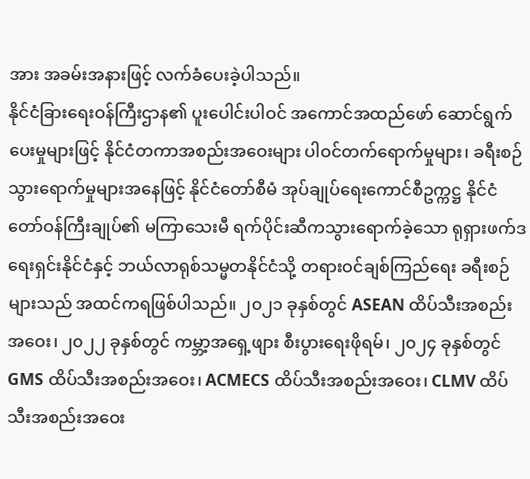အား အခမ်းအနားဖြင့် လက်ခံပေးခဲ့ပါသည်။
နိုင်ငံခြားရေးဝန်ကြီးဌာန၏ ပူးပေါင်းပါဝင် အကောင်အထည်ဖော် ဆောင်ရွက်ပေးမှုများဖြင့် နိုင်ငံတကာအစည်းအဝေးများ ပါဝင်တက်ရောက်မှုများ၊ ခရီးစဉ်သွားရောက်မှုများအနေဖြင့် နိုင်ငံတော်စီမံ အုပ်ချုပ်ရေးကောင်စီဥက္ကဋ္ဌ နိုင်ငံတော်ဝန်ကြီးချုပ်၏ မကြာသေးမီ ရက်ပိုင်းဆီကသွားရောက်ခဲ့သော ရုရှားဖက်ဒရေးရှင်းနိုင်ငံနှင့် ဘယ်လာရုစ်သမ္မတနိုင်ငံသို့ တရားဝင်ချစ်ကြည်ရေး ခရီးစဉ်များသည် အထင်ကရဖြစ်ပါသည်။ ၂၀၂၁ ခုနှစ်တွင် ASEAN ထိပ်သီးအစည်းအဝေး၊ ၂၀၂၂ ခုနှစ်တွင် ကမ္ဘာ့အရှေ့ဖျား စီးပွားရေးဖိုရမ်၊ ၂၀၂၄ ခုနှစ်တွင် GMS ထိပ်သီးအစည်းအဝေး၊ ACMECS ထိပ်သီးအစည်းအဝေး၊ CLMV ထိပ်သီးအစည်းအဝေး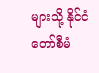များသို့ နိုင်ငံတော်စီမံ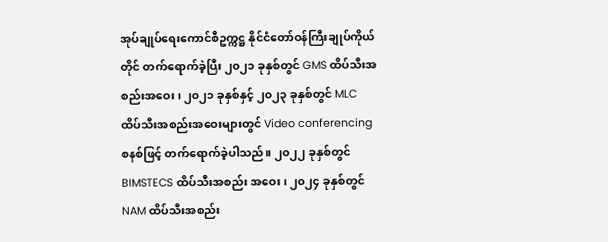အုပ်ချုပ်ရေးကောင်စီဥက္ကဋ္ဌ နိုင်ငံတော်ဝန်ကြီးချုပ်ကိုယ်တိုင် တက်ရောက်ခဲ့ပြီး ၂၀၂၁ ခုနှစ်တွင် GMS ထိပ်သီးအစည်းအဝေး၊ ၂၀၂၁ ခုနှစ်နှင့် ၂၀၂၃ ခုနှစ်တွင် MLC ထိပ်သီးအစည်းအဝေးများတွင် Video conferencing စနစ်ဖြင့် တက်ရောက်ခဲ့ပါသည်။ ၂၀၂၂ ခုနှစ်တွင် BIMSTECS ထိပ်သီးအစည်း အဝေး၊ ၂၀၂၄ ခုနှစ်တွင် NAM ထိပ်သီးအစည်း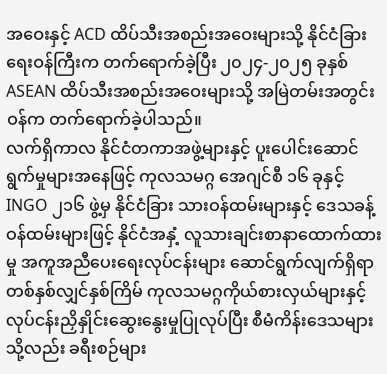အဝေးနှင့် ACD ထိပ်သီးအစည်းအဝေးများသို့ နိုင်ငံခြားရေးဝန်ကြီးက တက်ရောက်ခဲ့ပြီး ၂၀၂၄-၂၀၂၅ ခုနှစ် ASEAN ထိပ်သီးအစည်းအဝေးများသို့ အမြဲတမ်းအတွင်းဝန်က တက်ရောက်ခဲ့ပါသည်။
လက်ရှိကာလ နိုင်ငံတကာအဖွဲ့များနှင့် ပူးပေါင်းဆောင်ရွက်မှုများအနေဖြင့် ကုလသမဂ္ဂ အေဂျင်စီ ၁၆ ခုနှင့် INGO ၂၁၆ ဖွဲ့မှ နိုင်ငံခြား သားဝန်ထမ်းများနှင့် ဒေသခန့်ဝန်ထမ်းများဖြင့် နိုင်ငံအနှံ့ လူသားချင်းစာနာထောက်ထားမှု အကူအညီပေးရေးလုပ်ငန်းများ ဆောင်ရွက်လျက်ရှိရာ တစ်နှစ်လျှင်နှစ်ကြိမ် ကုလသမဂ္ဂကိုယ်စားလှယ်များနှင့် လုပ်ငန်းညှိနှိုင်းဆွေးနွေးမှုပြုလုပ်ပြီး စီမံကိန်းဒေသများသို့လည်း ခရီးစဉ်များ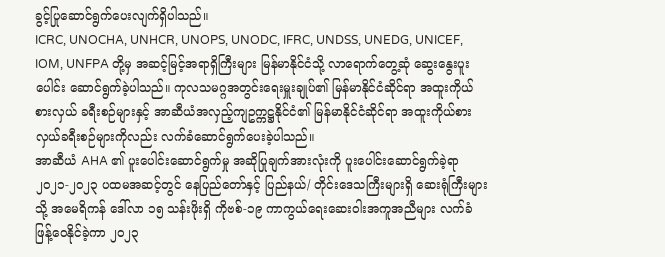ခွင့်ပြုဆောင်ရွက်ပေးလျက်ရှိပါသည်။
ICRC, UNOCHA, UNHCR, UNOPS, UNODC, IFRC, UNDSS, UNEDG, UNICEF, IOM, UNFPA တို့မှ အဆင့်မြင့်အရာရှိကြီးများ မြန်မာနိုင်ငံသို့ လာရောက်တွေ့ဆုံ ဆွေးနွေးပူးပေါင်း ဆောင်ရွက်ခဲ့ပါသည်။ ကုလသမဂ္ဂအတွင်းရေးမှူးချုပ်၏ မြန်မာနိုင်ငံဆိုင်ရာ အထူးကိုယ်စားလှယ် ခရီးစဉ်များနှင့် အာဆီယံအလှည့်ကျဥက္ကဋ္ဌနိုင်ငံ၏ မြန်မာနိုင်ငံဆိုင်ရာ အထူးကိုယ်စားလှယ်ခရီးစဉ်များကိုလည်း လက်ခံဆောင်ရွက်ပေးခဲ့ပါသည်။
အာဆီယံ AHA ၏ ပူးပေါင်းဆောင်ရွက်မှု အဆိုပြုချက်အားလုံးကို ပူးပေါင်းဆောင်ရွက်ခဲ့ရာ ၂၀၂၁-၂၀၂၃ ပထမအဆင့်တွင် နေပြည်တော်နှင့် ပြည်နယ်/ တိုင်းဒေသကြီးများရှိ ဆေးရုံကြီးများသို့ အမေရိကန် ဒေါ်လာ ၁၅ သန်းဖိုးရှိ ကိုဗစ်-၁၉ ကာကွယ်ရေးဆေးဝါးအကူအညီများ လက်ခံဖြန့်ဝေနိုင်ခဲ့ကာ ၂၀၂၃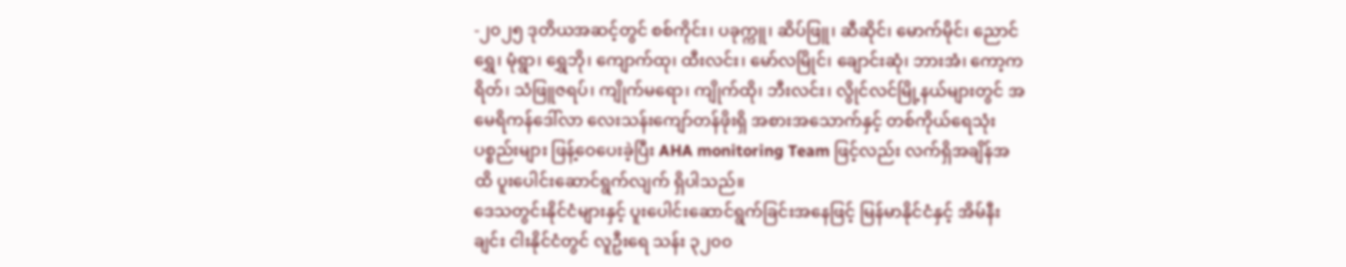-၂၀၂၅ ဒုတိယအဆင့်တွင် စစ်ကိုင်း၊ ပခုက္ကူ၊ ဆိပ်ဖြူ၊ ဆီဆိုင်၊ မောက်မိုင်၊ ညောင်ရွှေ၊ မုံရွာ၊ ရွှေဘို၊ ကျောက်ထု၊ ထီးလင်း၊ မော်လမြိုင်၊ ချောင်းဆုံ၊ ဘားအံ၊ ကော့ကရိတ်၊ သံဖြူဇရပ်၊ ကျိုက်မရော၊ ကျိုက်ထို၊ ဘီးလင်း၊ လွိုင်လင်မြို့နယ်များတွင် အမေရိကန်ဒေါ်လာ လေးသန်းကျော်တန်ဖိုးရှိ အစားအသောက်နှင့် တစ်ကိုယ်ရေသုံးပစ္စည်းများ ဖြန့်ဝေပေးခဲ့ပြီး AHA monitoring Team ဖြင့်လည်း လက်ရှိအချိန်အထိ ပူးပေါင်းဆောင်ရွက်လျက် ရှိပါသည်။
ဒေသတွင်းနိုင်ငံများနှင့် ပူးပေါင်းဆောင်ရွက်ခြင်းအနေဖြင့် မြန်မာနိုင်ငံနှင့် အိမ်နီးချင်း ငါးနိုင်ငံတွင် လူဦးရေ သန်း ၃၂၀၀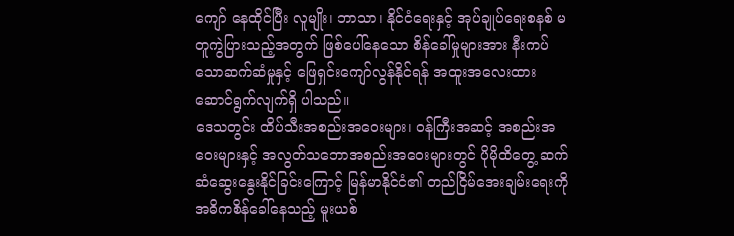ကျော် နေထိုင်ပြီး လူမျိုး၊ ဘာသာ၊ နိုင်ငံရေးနှင့် အုပ်ချုပ်ရေးစနစ် မတူကွဲပြားသည့်အတွက် ဖြစ်ပေါ်နေသော စိန်ခေါ်မှုများအား နီးကပ်သောဆက်ဆံမှုနှင့် ဖြေရှင်းကျော်လွန်နိုင်ရန် အထူးအလေးထား ဆောင်ရွက်လျက်ရှိ ပါသည်။
ဒေသတွင်း ထိပ်သီးအစည်းအဝေးများ၊ ဝန်ကြီးအဆင့် အစည်းအဝေးများနှင့် အလွတ်သဘောအစည်းအဝေးများတွင် ပိုမိုထိတွေ့ ဆက်ဆံဆွေးနွေးနိုင်ခြင်းကြောင့် မြန်မာနိုင်ငံ၏ တည်ငြိမ်အေးချမ်းရေးကို အဓိကစိန်ခေါ်နေသည့် မူးယစ်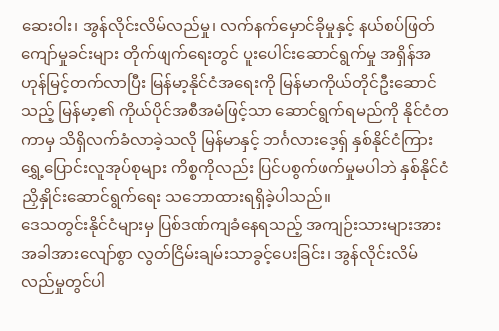ဆေးဝါး၊ အွန်လိုင်းလိမ်လည်မှု၊ လက်နက်မှောင်ခိုမှုနှင့် နယ်စပ်ဖြတ်ကျော်မှုခင်းများ တိုက်ဖျက်ရေးတွင် ပူးပေါင်းဆောင်ရွက်မှု အရှိန်အဟုန်မြင့်တက်လာပြီး မြန်မာ့နိုင်ငံအရေးကို မြန်မာကိုယ်တိုင်ဦးဆောင်သည့် မြန်မာ့၏ ကိုယ်ပိုင်အစီအမံဖြင့်သာ ဆောင်ရွက်ရမည်ကို နိုင်ငံတကာမှ သိရှိလက်ခံလာခဲ့သလို မြန်မာနှင့် ဘင်္ဂလားဒေ့ရှ် နှစ်နိုင်ငံကြား ရွှေ့ပြောင်းလူအုပ်စုများ ကိစ္စကိုလည်း ပြင်ပစွက်ဖက်မှုမပါဘဲ နှစ်နိုင်ငံညှိနှိုင်းဆောင်ရွက်ရေး သဘောထားရရှိခဲ့ပါသည်။
ဒေသတွင်းနိုင်ငံများမှ ပြစ်ဒဏ်ကျခံနေရသည့် အကျဉ်းသားများအား အခါအားလျော်စွာ လွတ်ငြိမ်းချမ်းသာခွင့်ပေးခြင်း၊ အွန်လိုင်းလိမ်လည်မှုတွင်ပါ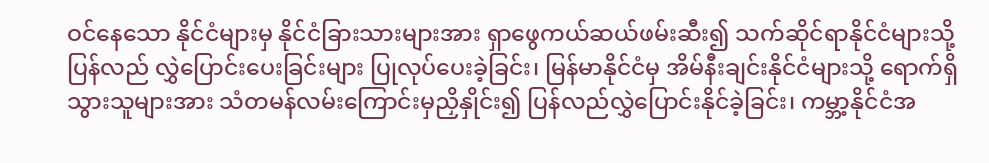ဝင်နေသော နိုင်ငံများမှ နိုင်ငံခြားသားများအား ရှာဖွေကယ်ဆယ်ဖမ်းဆီး၍ သက်ဆိုင်ရာနိုင်ငံများသို့ ပြန်လည် လွှဲပြောင်းပေးခြင်းများ ပြုလုပ်ပေးခဲ့ခြင်း၊ မြန်မာနိုင်ငံမှ အိမ်နီးချင်းနိုင်ငံများသို့ ရောက်ရှိသွားသူများအား သံတမန်လမ်းကြောင်းမှညှိနှိုင်း၍ ပြန်လည်လွှဲပြောင်းနိုင်ခဲ့ခြင်း၊ ကမ္ဘာ့နိုင်ငံအ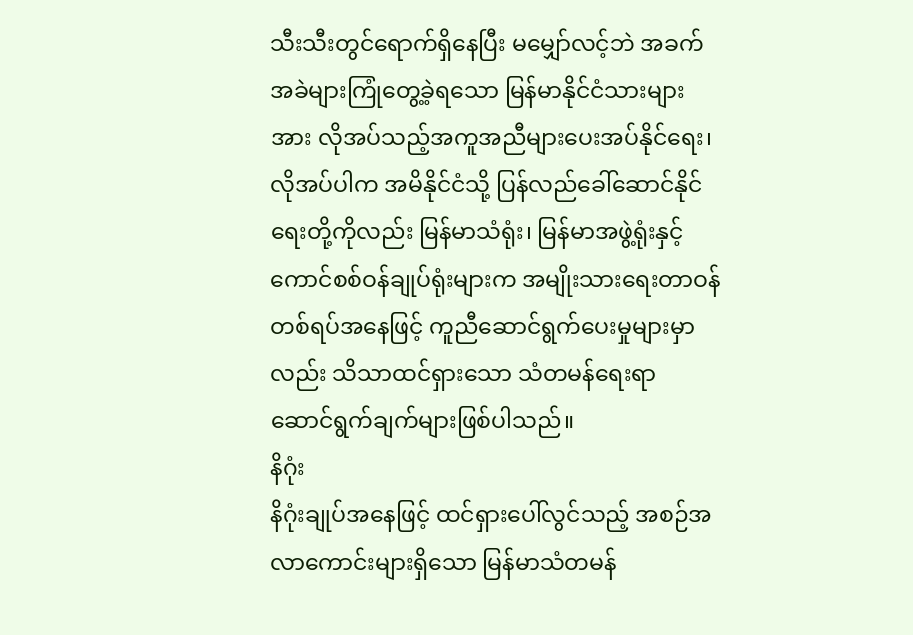သီးသီးတွင်ရောက်ရှိနေပြီး မမျှော်လင့်ဘဲ အခက်အခဲများကြုံတွေ့ခဲ့ရသော မြန်မာနိုင်ငံသားများအား လိုအပ်သည့်အကူအညီများပေးအပ်နိုင်ရေး၊ လိုအပ်ပါက အမိနိုင်ငံသို့ ပြန်လည်ခေါ်ဆောင်နိုင်ရေးတို့ကိုလည်း မြန်မာသံရုံး၊ မြန်မာအဖွဲ့ရုံးနှင့် ကောင်စစ်ဝန်ချုပ်ရုံးများက အမျိုးသားရေးတာဝန် တစ်ရပ်အနေဖြင့် ကူညီဆောင်ရွက်ပေးမှုများမှာလည်း သိသာထင်ရှားသော သံတမန်ရေးရာ ဆောင်ရွက်ချက်များဖြစ်ပါသည်။
နိဂုံး
နိဂုံးချုပ်အနေဖြင့် ထင်ရှားပေါ်လွင်သည့် အစဉ်အလာကောင်းများရှိသော မြန်မာသံတမန်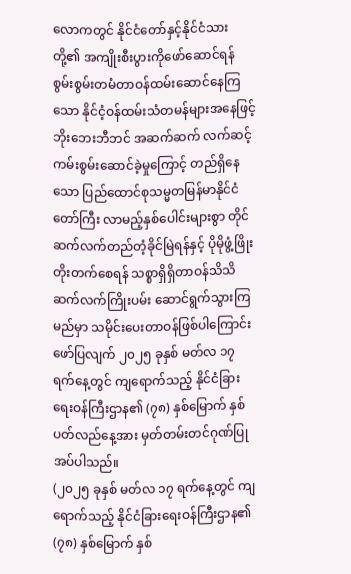လောကတွင် နိုင်ငံတော်နှင့်နိုင်ငံသားတို့၏ အကျိုးစီးပွားကိုဖော်ဆောင်ရန် စွမ်းစွမ်းတမံတာဝန်ထမ်းဆောင်နေကြသော နိုင်ငံ့ဝန်ထမ်းသံတမန်များအနေဖြင့် ဘိုးဘေးဘီဘင် အဆက်ဆက် လက်ဆင့်ကမ်းစွမ်းဆောင်ခဲ့မှုကြောင့် တည်ရှိနေသော ပြည်ထောင်စုသမ္မတမြန်မာနိုင်ငံတော်ကြီး လာမည့်နှစ်ပေါင်းများစွာ တိုင်ဆက်လက်တည်တံ့ခိုင်မြဲရန်နှင့် ပိုမိုဖွံ့ဖြိုးတိုးတက်စေရန် သစ္စာရှိရှိတာဝန်သိသိ ဆက်လက်ကြိုးပမ်း ဆောင်ရွက်သွားကြမည်မှာ သမိုင်းပေးတာဝန်ဖြစ်ပါကြောင်း ဖော်ပြလျက် ၂၀၂၅ ခုနှစ် မတ်လ ၁၇ ရက်နေ့တွင် ကျရောက်သည့် နိုင်ငံခြားရေးဝန်ကြီးဌာန၏ (၇၈) နှစ်မြောက် နှစ်ပတ်လည်နေ့အား မှတ်တမ်းတင်ဂုဏ်ပြုအပ်ပါသည်။
(၂၀၂၅ ခုနှစ် မတ်လ ၁၇ ရက်နေ့တွင် ကျရောက်သည့် နိုင်ငံခြားရေးဝန်ကြီးဌာန၏ (၇၈) နှစ်မြောက် နှစ်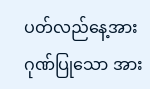ပတ်လည်နေ့အား ဂုဏ်ပြုသော အား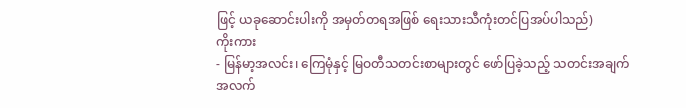ဖြင့် ယခုဆောင်းပါးကို အမှတ်တရအဖြစ် ရေးသားသီကုံးတင်ပြအပ်ပါသည်)
ကိုးကား
- မြန်မာ့အလင်း၊ ကြေမုံနှင့် မြဝတီသတင်းစာများတွင် ဖော်ပြခဲ့သည့် သတင်းအချက်အလက်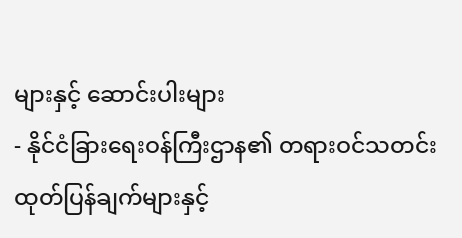များနှင့် ဆောင်းပါးများ
- နိုင်ငံခြားရေးဝန်ကြီးဌာန၏ တရားဝင်သတင်းထုတ်ပြန်ချက်များနှင့်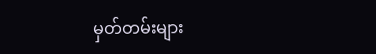မှတ်တမ်းများ